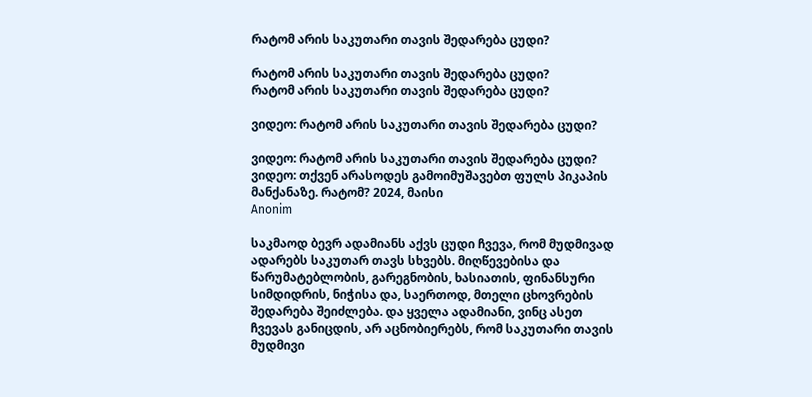რატომ არის საკუთარი თავის შედარება ცუდი?

რატომ არის საკუთარი თავის შედარება ცუდი?
რატომ არის საკუთარი თავის შედარება ცუდი?

ვიდეო: რატომ არის საკუთარი თავის შედარება ცუდი?

ვიდეო: რატომ არის საკუთარი თავის შედარება ცუდი?
ვიდეო: თქვენ არასოდეს გამოიმუშავებთ ფულს პიკაპის მანქანაზე. რატომ? 2024, მაისი
Anonim

საკმაოდ ბევრ ადამიანს აქვს ცუდი ჩვევა, რომ მუდმივად ადარებს საკუთარ თავს სხვებს. მიღწევებისა და წარუმატებლობის, გარეგნობის, ხასიათის, ფინანსური სიმდიდრის, ნიჭისა და, საერთოდ, მთელი ცხოვრების შედარება შეიძლება. და ყველა ადამიანი, ვინც ასეთ ჩვევას განიცდის, არ აცნობიერებს, რომ საკუთარი თავის მუდმივი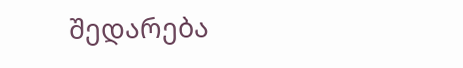შედარება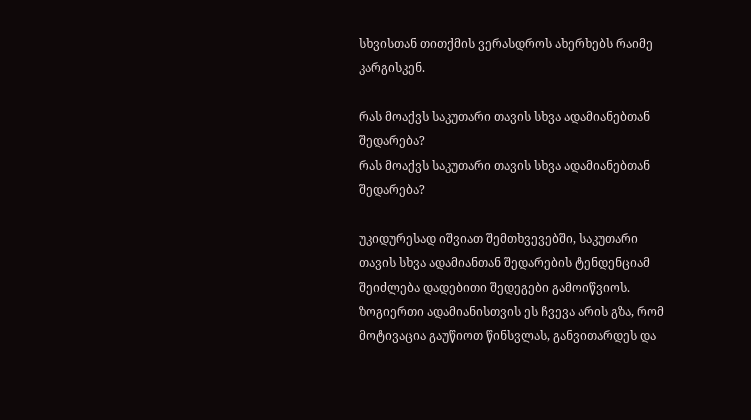სხვისთან თითქმის ვერასდროს ახერხებს რაიმე კარგისკენ.

რას მოაქვს საკუთარი თავის სხვა ადამიანებთან შედარება?
რას მოაქვს საკუთარი თავის სხვა ადამიანებთან შედარება?

უკიდურესად იშვიათ შემთხვევებში, საკუთარი თავის სხვა ადამიანთან შედარების ტენდენციამ შეიძლება დადებითი შედეგები გამოიწვიოს. ზოგიერთი ადამიანისთვის ეს ჩვევა არის გზა, რომ მოტივაცია გაუწიოთ წინსვლას, განვითარდეს და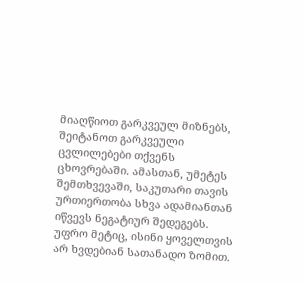მიაღწიოთ გარკვეულ მიზნებს, შეიტანოთ გარკვეული ცვლილებები თქვენს ცხოვრებაში. ამასთან, უმეტეს შემთხვევაში, საკუთარი თავის ურთიერთობა სხვა ადამიანთან იწვევს ნეგატიურ შედეგებს. უფრო მეტიც, ისინი ყოველთვის არ ხვდებიან სათანადო ზომით.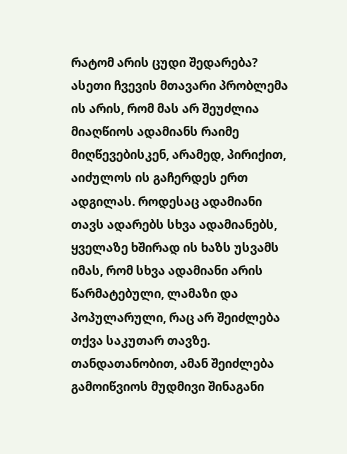რატომ არის ცუდი შედარება? ასეთი ჩვევის მთავარი პრობლემა ის არის, რომ მას არ შეუძლია მიაღწიოს ადამიანს რაიმე მიღწევებისკენ, არამედ, პირიქით, აიძულოს ის გაჩერდეს ერთ ადგილას. როდესაც ადამიანი თავს ადარებს სხვა ადამიანებს, ყველაზე ხშირად ის ხაზს უსვამს იმას, რომ სხვა ადამიანი არის წარმატებული, ლამაზი და პოპულარული, რაც არ შეიძლება თქვა საკუთარ თავზე. თანდათანობით, ამან შეიძლება გამოიწვიოს მუდმივი შინაგანი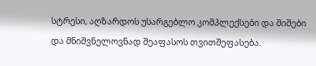სტრესი, აღზარდოს უსარგებლო კომპლექსები და შიშები და მნიშვნელოვნად შეაფასოს თვითშეფასება.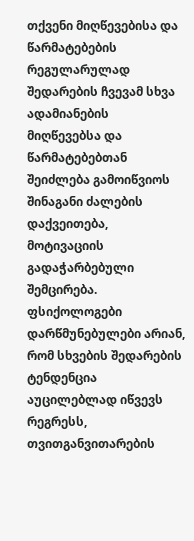თქვენი მიღწევებისა და წარმატებების რეგულარულად შედარების ჩვევამ სხვა ადამიანების მიღწევებსა და წარმატებებთან შეიძლება გამოიწვიოს შინაგანი ძალების დაქვეითება, მოტივაციის გადაჭარბებული შემცირება. ფსიქოლოგები დარწმუნებულები არიან, რომ სხვების შედარების ტენდენცია აუცილებლად იწვევს რეგრესს, თვითგანვითარების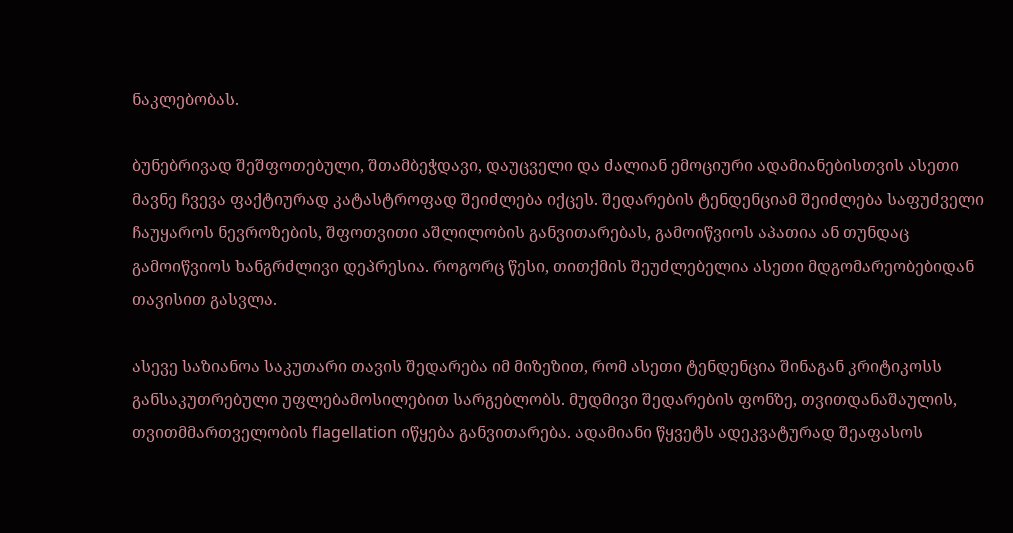ნაკლებობას.

ბუნებრივად შეშფოთებული, შთამბეჭდავი, დაუცველი და ძალიან ემოციური ადამიანებისთვის ასეთი მავნე ჩვევა ფაქტიურად კატასტროფად შეიძლება იქცეს. შედარების ტენდენციამ შეიძლება საფუძველი ჩაუყაროს ნევროზების, შფოთვითი აშლილობის განვითარებას, გამოიწვიოს აპათია ან თუნდაც გამოიწვიოს ხანგრძლივი დეპრესია. როგორც წესი, თითქმის შეუძლებელია ასეთი მდგომარეობებიდან თავისით გასვლა.

ასევე საზიანოა საკუთარი თავის შედარება იმ მიზეზით, რომ ასეთი ტენდენცია შინაგან კრიტიკოსს განსაკუთრებული უფლებამოსილებით სარგებლობს. მუდმივი შედარების ფონზე, თვითდანაშაულის, თვითმმართველობის flagellation იწყება განვითარება. ადამიანი წყვეტს ადეკვატურად შეაფასოს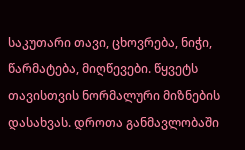საკუთარი თავი, ცხოვრება, ნიჭი, წარმატება, მიღწევები. წყვეტს თავისთვის ნორმალური მიზნების დასახვას. დროთა განმავლობაში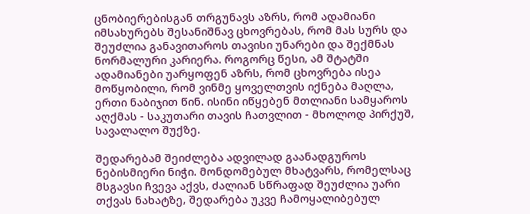ცნობიერებისგან თრგუნავს აზრს, რომ ადამიანი იმსახურებს შესანიშნავ ცხოვრებას, რომ მას სურს და შეუძლია განავითაროს თავისი უნარები და შექმნას ნორმალური კარიერა. როგორც წესი, ამ შტატში ადამიანები უარყოფენ აზრს, რომ ცხოვრება ისეა მოწყობილი, რომ ვინმე ყოველთვის იქნება მაღლა, ერთი ნაბიჯით წინ. ისინი იწყებენ მთლიანი სამყაროს აღქმას - საკუთარი თავის ჩათვლით - მხოლოდ პირქუშ, სავალალო შუქზე.

შედარებამ შეიძლება ადვილად გაანადგუროს ნებისმიერი ნიჭი. მონდომებულ მხატვარს, რომელსაც მსგავსი ჩვევა აქვს, ძალიან სწრაფად შეუძლია უარი თქვას ნახატზე, შედარება უკვე ჩამოყალიბებულ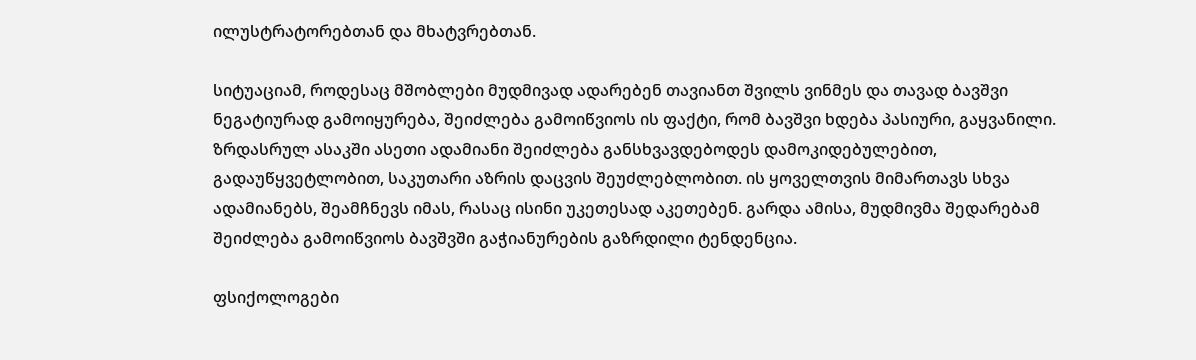ილუსტრატორებთან და მხატვრებთან.

სიტუაციამ, როდესაც მშობლები მუდმივად ადარებენ თავიანთ შვილს ვინმეს და თავად ბავშვი ნეგატიურად გამოიყურება, შეიძლება გამოიწვიოს ის ფაქტი, რომ ბავშვი ხდება პასიური, გაყვანილი. ზრდასრულ ასაკში ასეთი ადამიანი შეიძლება განსხვავდებოდეს დამოკიდებულებით, გადაუწყვეტლობით, საკუთარი აზრის დაცვის შეუძლებლობით. ის ყოველთვის მიმართავს სხვა ადამიანებს, შეამჩნევს იმას, რასაც ისინი უკეთესად აკეთებენ. გარდა ამისა, მუდმივმა შედარებამ შეიძლება გამოიწვიოს ბავშვში გაჭიანურების გაზრდილი ტენდენცია.

ფსიქოლოგები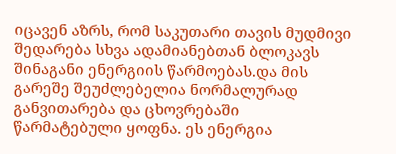იცავენ აზრს, რომ საკუთარი თავის მუდმივი შედარება სხვა ადამიანებთან ბლოკავს შინაგანი ენერგიის წარმოებას.და მის გარეშე შეუძლებელია ნორმალურად განვითარება და ცხოვრებაში წარმატებული ყოფნა. ეს ენერგია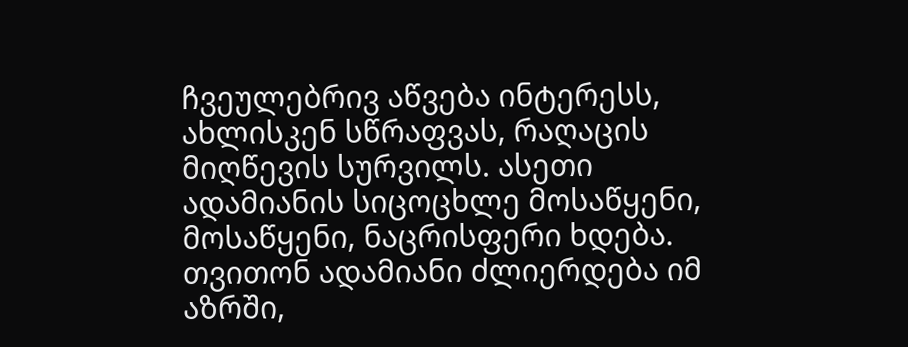ჩვეულებრივ აწვება ინტერესს, ახლისკენ სწრაფვას, რაღაცის მიღწევის სურვილს. ასეთი ადამიანის სიცოცხლე მოსაწყენი, მოსაწყენი, ნაცრისფერი ხდება. თვითონ ადამიანი ძლიერდება იმ აზრში,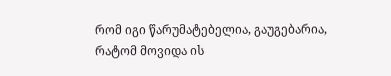რომ იგი წარუმატებელია, გაუგებარია, რატომ მოვიდა ის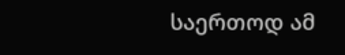საერთოდ ამ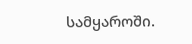სამყაროში.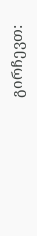გირჩევთ: